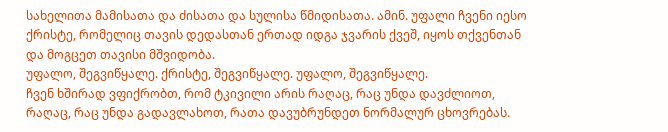სახელითა მამისათა და ძისათა და სულისა წმიდისათა. ამინ. უფალი ჩვენი იესო ქრისტე, რომელიც თავის დედასთან ერთად იდგა ჯვარის ქვეშ, იყოს თქვენთან და მოგცეთ თავისი მშვიდობა.
უფალო, შეგვიწყალე. ქრისტე, შეგვიწყალე. უფალო, შეგვიწყალე.
ჩვენ ხშირად ვფიქრობთ, რომ ტკივილი არის რაღაც, რაც უნდა დავძლიოთ, რაღაც, რაც უნდა გადავლახოთ, რათა დავუბრუნდეთ ნორმალურ ცხოვრებას.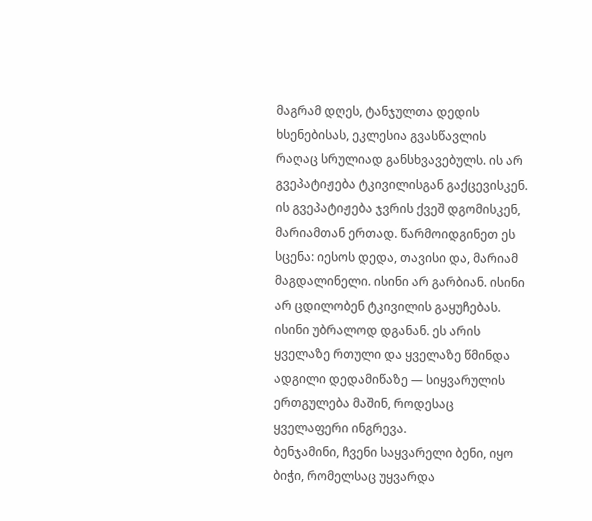მაგრამ დღეს, ტანჯულთა დედის ხსენებისას, ეკლესია გვასწავლის რაღაც სრულიად განსხვავებულს. ის არ გვეპატიჟება ტკივილისგან გაქცევისკენ. ის გვეპატიჟება ჯვრის ქვეშ დგომისკენ, მარიამთან ერთად. წარმოიდგინეთ ეს სცენა: იესოს დედა, თავისი და, მარიამ მაგდალინელი. ისინი არ გარბიან. ისინი არ ცდილობენ ტკივილის გაყუჩებას. ისინი უბრალოდ დგანან. ეს არის ყველაზე რთული და ყველაზე წმინდა ადგილი დედამიწაზე — სიყვარულის ერთგულება მაშინ, როდესაც ყველაფერი ინგრევა.
ბენჯამინი, ჩვენი საყვარელი ბენი, იყო ბიჭი, რომელსაც უყვარდა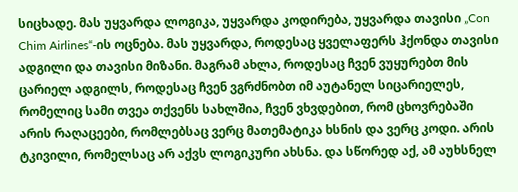სიცხადე. მას უყვარდა ლოგიკა, უყვარდა კოდირება, უყვარდა თავისი „Con Chim Airlines“-ის ოცნება. მას უყვარდა, როდესაც ყველაფერს ჰქონდა თავისი ადგილი და თავისი მიზანი. მაგრამ ახლა, როდესაც ჩვენ ვუყურებთ მის ცარიელ ადგილს, როდესაც ჩვენ ვგრძნობთ იმ აუტანელ სიცარიელეს, რომელიც სამი თვეა თქვენს სახლშია, ჩვენ ვხვდებით, რომ ცხოვრებაში არის რაღაცეები, რომლებსაც ვერც მათემატიკა ხსნის და ვერც კოდი. არის ტკივილი, რომელსაც არ აქვს ლოგიკური ახსნა. და სწორედ აქ, ამ აუხსნელ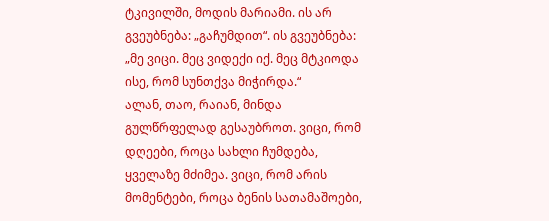ტკივილში, მოდის მარიამი. ის არ გვეუბნება: „გაჩუმდით“. ის გვეუბნება: „მე ვიცი. მეც ვიდექი იქ. მეც მტკიოდა ისე, რომ სუნთქვა მიჭირდა.“
ალან, თაო, რაიან, მინდა გულწრფელად გესაუბროთ. ვიცი, რომ დღეები, როცა სახლი ჩუმდება, ყველაზე მძიმეა. ვიცი, რომ არის მომენტები, როცა ბენის სათამაშოები,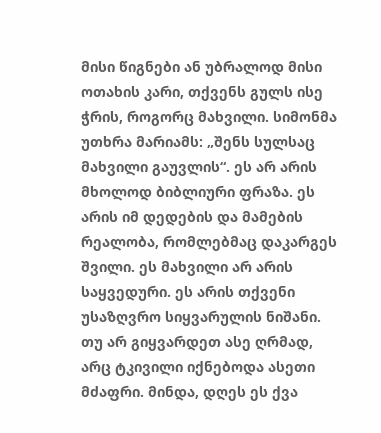მისი წიგნები ან უბრალოდ მისი ოთახის კარი, თქვენს გულს ისე ჭრის, როგორც მახვილი. სიმონმა უთხრა მარიამს: „შენს სულსაც მახვილი გაუვლის“. ეს არ არის მხოლოდ ბიბლიური ფრაზა. ეს არის იმ დედების და მამების რეალობა, რომლებმაც დაკარგეს შვილი. ეს მახვილი არ არის საყვედური. ეს არის თქვენი უსაზღვრო სიყვარულის ნიშანი. თუ არ გიყვარდეთ ასე ღრმად, არც ტკივილი იქნებოდა ასეთი მძაფრი. მინდა, დღეს ეს ქვა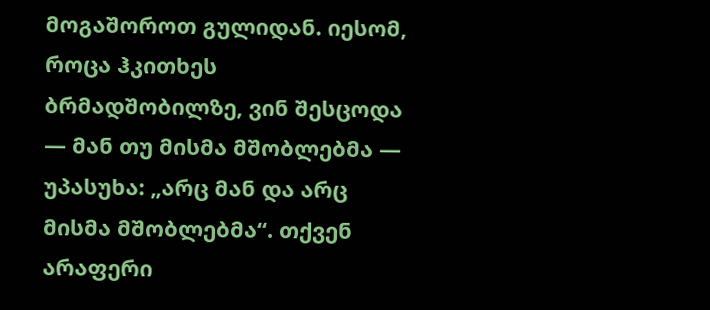მოგაშოროთ გულიდან. იესომ, როცა ჰკითხეს ბრმადშობილზე, ვინ შესცოდა — მან თუ მისმა მშობლებმა — უპასუხა: „არც მან და არც მისმა მშობლებმა“. თქვენ არაფერი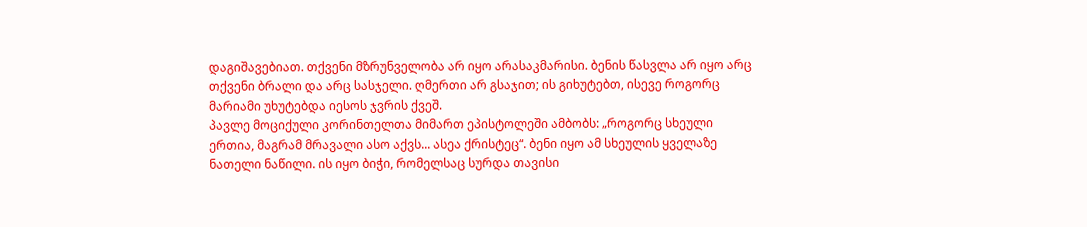დაგიშავებიათ. თქვენი მზრუნველობა არ იყო არასაკმარისი. ბენის წასვლა არ იყო არც თქვენი ბრალი და არც სასჯელი. ღმერთი არ გსაჯით; ის გიხუტებთ, ისევე როგორც მარიამი უხუტებდა იესოს ჯვრის ქვეშ.
პავლე მოციქული კორინთელთა მიმართ ეპისტოლეში ამბობს: „როგორც სხეული ერთია, მაგრამ მრავალი ასო აქვს... ასეა ქრისტეც“. ბენი იყო ამ სხეულის ყველაზე ნათელი ნაწილი. ის იყო ბიჭი, რომელსაც სურდა თავისი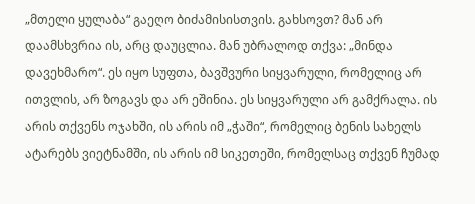„მთელი ყულაბა“ გაეღო ბიძამისისთვის. გახსოვთ? მან არ დაამსხვრია ის, არც დაუცლია. მან უბრალოდ თქვა: „მინდა დავეხმარო“. ეს იყო სუფთა, ბავშვური სიყვარული, რომელიც არ ითვლის, არ ზოგავს და არ ეშინია. ეს სიყვარული არ გამქრალა. ის არის თქვენს ოჯახში, ის არის იმ „ჭაში“, რომელიც ბენის სახელს ატარებს ვიეტნამში, ის არის იმ სიკეთეში, რომელსაც თქვენ ჩუმად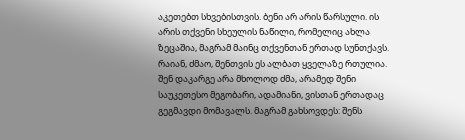აკეთებთ სხვებისთვის. ბენი არ არის წარსული. ის არის თქვენი სხეულის ნაწილი, რომელიც ახლა ზეცაშია, მაგრამ მაინც თქვენთან ერთად სუნთქავს.
რაიან, ძმაო, შენთვის ეს ალბათ ყველაზე რთულია. შენ დაკარგე არა მხოლოდ ძმა, არამედ შენი საუკეთესო მეგობარი, ადამიანი, ვისთან ერთადაც გეგმავდი მომავალს. მაგრამ გახსოვდეს: შენს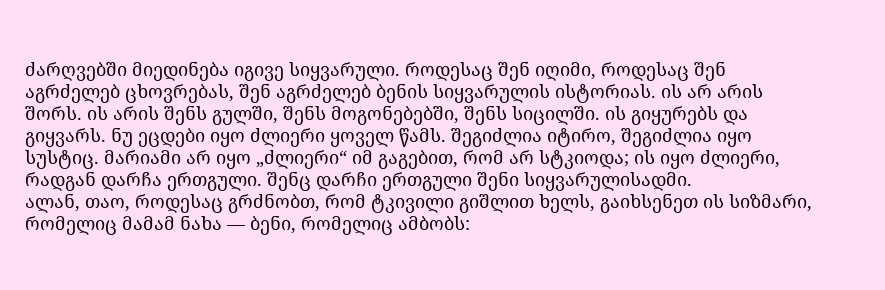ძარღვებში მიედინება იგივე სიყვარული. როდესაც შენ იღიმი, როდესაც შენ აგრძელებ ცხოვრებას, შენ აგრძელებ ბენის სიყვარულის ისტორიას. ის არ არის შორს. ის არის შენს გულში, შენს მოგონებებში, შენს სიცილში. ის გიყურებს და გიყვარს. ნუ ეცდები იყო ძლიერი ყოველ წამს. შეგიძლია იტირო, შეგიძლია იყო სუსტიც. მარიამი არ იყო „ძლიერი“ იმ გაგებით, რომ არ სტკიოდა; ის იყო ძლიერი, რადგან დარჩა ერთგული. შენც დარჩი ერთგული შენი სიყვარულისადმი.
ალან, თაო, როდესაც გრძნობთ, რომ ტკივილი გიშლით ხელს, გაიხსენეთ ის სიზმარი, რომელიც მამამ ნახა — ბენი, რომელიც ამბობს: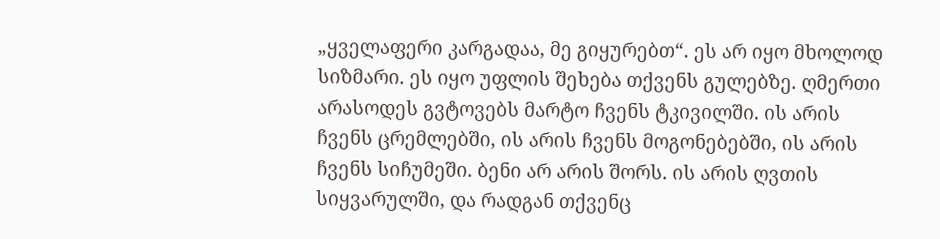„ყველაფერი კარგადაა, მე გიყურებთ“. ეს არ იყო მხოლოდ სიზმარი. ეს იყო უფლის შეხება თქვენს გულებზე. ღმერთი არასოდეს გვტოვებს მარტო ჩვენს ტკივილში. ის არის ჩვენს ცრემლებში, ის არის ჩვენს მოგონებებში, ის არის ჩვენს სიჩუმეში. ბენი არ არის შორს. ის არის ღვთის სიყვარულში, და რადგან თქვენც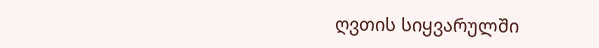ღვთის სიყვარულში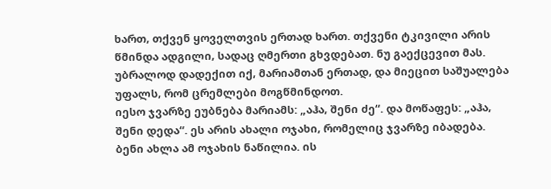ხართ, თქვენ ყოველთვის ერთად ხართ. თქვენი ტკივილი არის წმინდა ადგილი, სადაც ღმერთი გხვდებათ. ნუ გაექცევით მას. უბრალოდ დადექით იქ, მარიამთან ერთად, და მიეცით საშუალება უფალს, რომ ცრემლები მოგწმინდოთ.
იესო ჯვარზე ეუბნება მარიამს: „აჰა, შენი ძე“. და მოწაფეს: „აჰა, შენი დედა“. ეს არის ახალი ოჯახი, რომელიც ჯვარზე იბადება. ბენი ახლა ამ ოჯახის ნაწილია. ის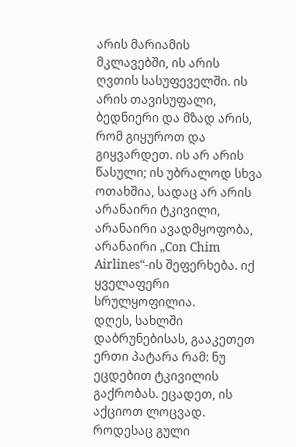არის მარიამის მკლავებში, ის არის ღვთის სასუფეველში. ის არის თავისუფალი, ბედნიერი და მზად არის, რომ გიყუროთ და გიყვარდეთ. ის არ არის წასული; ის უბრალოდ სხვა ოთახშია, სადაც არ არის არანაირი ტკივილი, არანაირი ავადმყოფობა, არანაირი „Con Chim Airlines“-ის შეფერხება. იქ ყველაფერი სრულყოფილია.
დღეს, სახლში დაბრუნებისას, გააკეთეთ ერთი პატარა რამ: ნუ ეცდებით ტკივილის გაქრობას. ეცადეთ, ის აქციოთ ლოცვად. როდესაც გული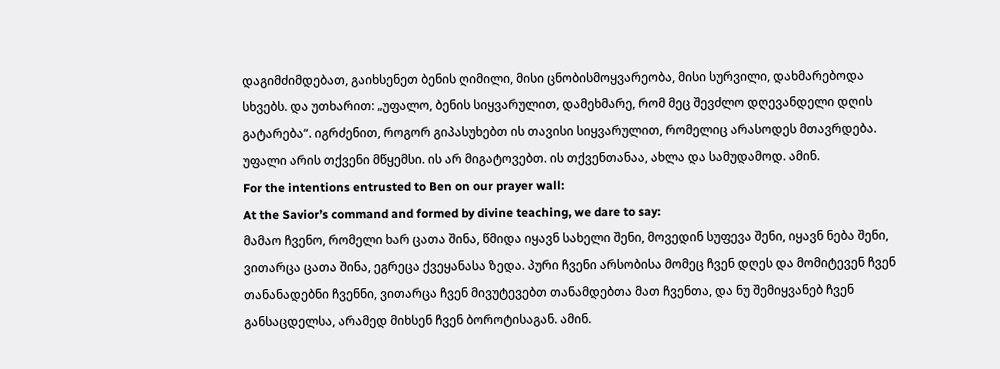დაგიმძიმდებათ, გაიხსენეთ ბენის ღიმილი, მისი ცნობისმოყვარეობა, მისი სურვილი, დახმარებოდა სხვებს. და უთხარით: „უფალო, ბენის სიყვარულით, დამეხმარე, რომ მეც შევძლო დღევანდელი დღის გატარება“. იგრძენით, როგორ გიპასუხებთ ის თავისი სიყვარულით, რომელიც არასოდეს მთავრდება. უფალი არის თქვენი მწყემსი. ის არ მიგატოვებთ. ის თქვენთანაა, ახლა და სამუდამოდ. ამინ.
For the intentions entrusted to Ben on our prayer wall:
At the Savior’s command and formed by divine teaching, we dare to say:
მამაო ჩვენო, რომელი ხარ ცათა შინა, წმიდა იყავნ სახელი შენი, მოვედინ სუფევა შენი, იყავნ ნება შენი, ვითარცა ცათა შინა, ეგრეცა ქვეყანასა ზედა. პური ჩვენი არსობისა მომეც ჩვენ დღეს და მომიტევენ ჩვენ თანანადებნი ჩვენნი, ვითარცა ჩვენ მივუტევებთ თანამდებთა მათ ჩვენთა, და ნუ შემიყვანებ ჩვენ განსაცდელსა, არამედ მიხსენ ჩვენ ბოროტისაგან. ამინ.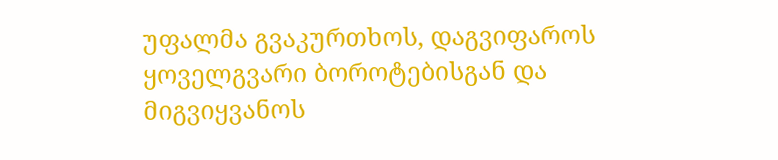უფალმა გვაკურთხოს, დაგვიფაროს ყოველგვარი ბოროტებისგან და მიგვიყვანოს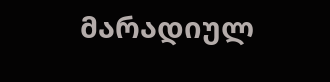მარადიულ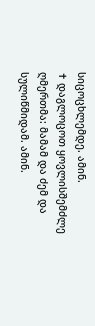სიცოცხლემდე. ამინ.
✝ დაგლოცოთ ყოვლისშემძლე ღმერთმა: მამამ და ძემ და სულიწმიდამ. ამინ.